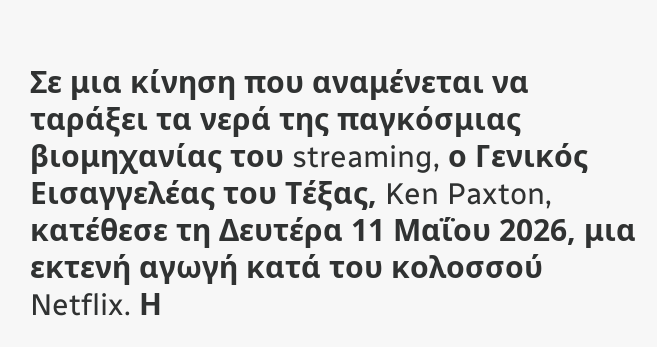Σε μια κίνηση που αναμένεται να ταράξει τα νερά της παγκόσμιας βιομηχανίας του streaming, ο Γενικός Εισαγγελέας του Τέξας, Ken Paxton, κατέθεσε τη Δευτέρα 11 Μαΐου 2026, μια εκτενή αγωγή κατά του κολοσσού Netflix. Η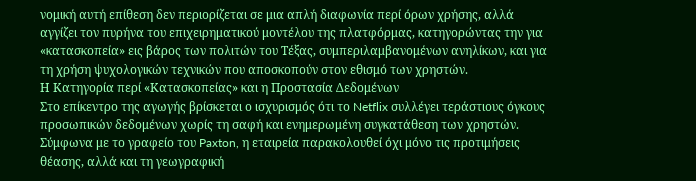νομική αυτή επίθεση δεν περιορίζεται σε μια απλή διαφωνία περί όρων χρήσης, αλλά αγγίζει τον πυρήνα του επιχειρηματικού μοντέλου της πλατφόρμας, κατηγορώντας την για «κατασκοπεία» εις βάρος των πολιτών του Τέξας, συμπεριλαμβανομένων ανηλίκων, και για τη χρήση ψυχολογικών τεχνικών που αποσκοπούν στον εθισμό των χρηστών.
Η Κατηγορία περί «Κατασκοπείας» και η Προστασία Δεδομένων
Στο επίκεντρο της αγωγής βρίσκεται ο ισχυρισμός ότι το Netflix συλλέγει τεράστιους όγκους προσωπικών δεδομένων χωρίς τη σαφή και ενημερωμένη συγκατάθεση των χρηστών. Σύμφωνα με το γραφείο του Paxton, η εταιρεία παρακολουθεί όχι μόνο τις προτιμήσεις θέασης, αλλά και τη γεωγραφική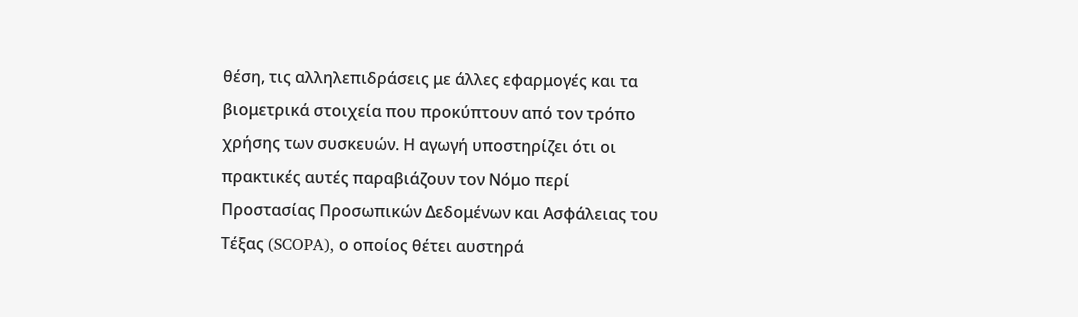θέση, τις αλληλεπιδράσεις με άλλες εφαρμογές και τα βιομετρικά στοιχεία που προκύπτουν από τον τρόπο χρήσης των συσκευών. Η αγωγή υποστηρίζει ότι οι πρακτικές αυτές παραβιάζουν τον Νόμο περί Προστασίας Προσωπικών Δεδομένων και Ασφάλειας του Τέξας (SCOPA), ο οποίος θέτει αυστηρά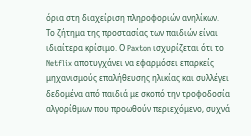όρια στη διαχείριση πληροφοριών ανηλίκων.
Το ζήτημα της προστασίας των παιδιών είναι ιδιαίτερα κρίσιμο. Ο Paxton ισχυρίζεται ότι το Netflix αποτυγχάνει να εφαρμόσει επαρκείς μηχανισμούς επαλήθευσης ηλικίας και συλλέγει δεδομένα από παιδιά με σκοπό την τροφοδοσία αλγορίθμων που προωθούν περιεχόμενο, συχνά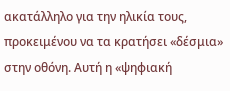ακατάλληλο για την ηλικία τους, προκειμένου να τα κρατήσει «δέσμια» στην οθόνη. Αυτή η «ψηφιακή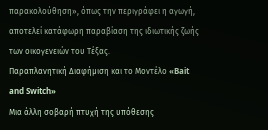παρακολούθηση», όπως την περιγράφει η αγωγή, αποτελεί κατάφωρη παραβίαση της ιδιωτικής ζωής των οικογενειών του Τέξας.
Παραπλανητική Διαφήμιση και το Μοντέλο «Bait and Switch»
Μια άλλη σοβαρή πτυχή της υπόθεσης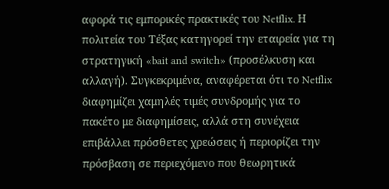αφορά τις εμπορικές πρακτικές του Netflix. Η πολιτεία του Τέξας κατηγορεί την εταιρεία για τη στρατηγική «bait and switch» (προσέλκυση και αλλαγή). Συγκεκριμένα, αναφέρεται ότι το Netflix διαφημίζει χαμηλές τιμές συνδρομής για το πακέτο με διαφημίσεις, αλλά στη συνέχεια επιβάλλει πρόσθετες χρεώσεις ή περιορίζει την πρόσβαση σε περιεχόμενο που θεωρητικά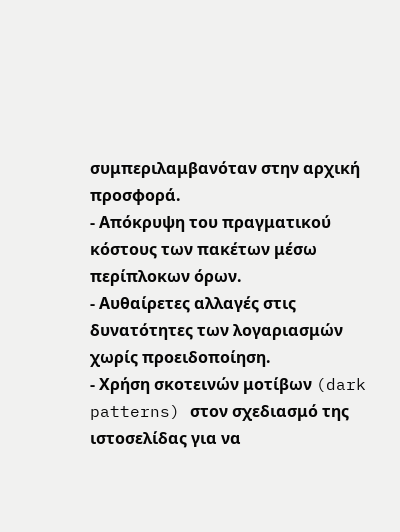συμπεριλαμβανόταν στην αρχική προσφορά.
- Απόκρυψη του πραγματικού κόστους των πακέτων μέσω περίπλοκων όρων.
- Αυθαίρετες αλλαγές στις δυνατότητες των λογαριασμών χωρίς προειδοποίηση.
- Χρήση σκοτεινών μοτίβων (dark patterns) στον σχεδιασμό της ιστοσελίδας για να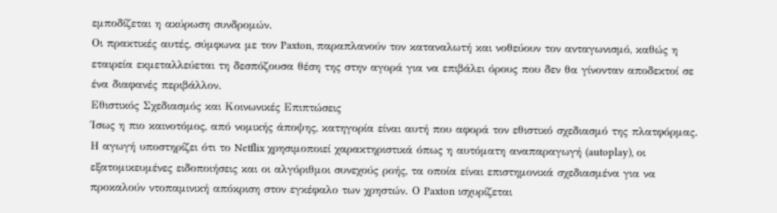εμποδίζεται η ακύρωση συνδρομών.
Οι πρακτικές αυτές, σύμφωνα με τον Paxton, παραπλανούν τον καταναλωτή και νοθεύουν τον ανταγωνισμό, καθώς η εταιρεία εκμεταλλεύεται τη δεσπόζουσα θέση της στην αγορά για να επιβάλει όρους που δεν θα γίνονταν αποδεκτοί σε ένα διαφανές περιβάλλον.
Εθιστικός Σχεδιασμός και Κοινωνικές Επιπτώσεις
Ίσως η πιο καινοτόμος, από νομικής άποψης, κατηγορία είναι αυτή που αφορά τον εθιστικό σχεδιασμό της πλατφόρμας. Η αγωγή υποστηρίζει ότι το Netflix χρησιμοποιεί χαρακτηριστικά όπως η αυτόματη αναπαραγωγή (autoplay), οι εξατομικευμένες ειδοποιήσεις και οι αλγόριθμοι συνεχούς ροής, τα οποία είναι επιστημονικά σχεδιασμένα για να προκαλούν ντοπαμινική απόκριση στον εγκέφαλο των χρηστών. Ο Paxton ισχυρίζεται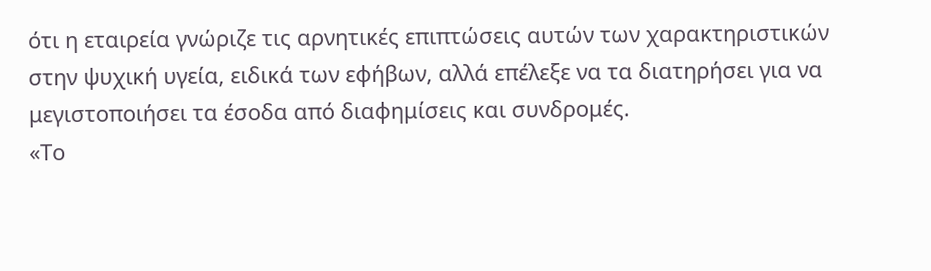ότι η εταιρεία γνώριζε τις αρνητικές επιπτώσεις αυτών των χαρακτηριστικών στην ψυχική υγεία, ειδικά των εφήβων, αλλά επέλεξε να τα διατηρήσει για να μεγιστοποιήσει τα έσοδα από διαφημίσεις και συνδρομές.
«Το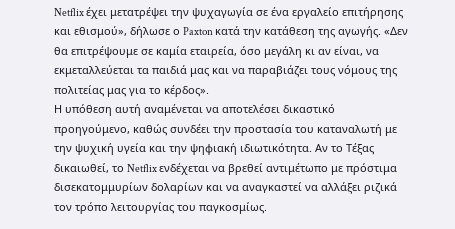Netflix έχει μετατρέψει την ψυχαγωγία σε ένα εργαλείο επιτήρησης και εθισμού», δήλωσε ο Paxton κατά την κατάθεση της αγωγής. «Δεν θα επιτρέψουμε σε καμία εταιρεία, όσο μεγάλη κι αν είναι, να εκμεταλλεύεται τα παιδιά μας και να παραβιάζει τους νόμους της πολιτείας μας για το κέρδος».
Η υπόθεση αυτή αναμένεται να αποτελέσει δικαστικό προηγούμενο, καθώς συνδέει την προστασία του καταναλωτή με την ψυχική υγεία και την ψηφιακή ιδιωτικότητα. Αν το Τέξας δικαιωθεί, το Netflix ενδέχεται να βρεθεί αντιμέτωπο με πρόστιμα δισεκατομμυρίων δολαρίων και να αναγκαστεί να αλλάξει ριζικά τον τρόπο λειτουργίας του παγκοσμίως.